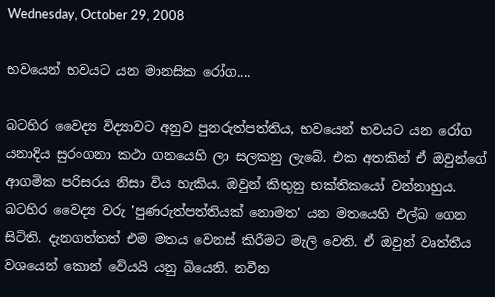Wednesday, October 29, 2008

භවයෙන් භවයට යන මානසික රෝග....

බටහිර වෛද්‍ය විද්‍යාවට අනුව පුනරුත්පත්තිය, භවයෙන් භවයට යන රෝග යනාදිය සුරංගනා කථා ගනයෙහි ලා සලකනු ලැබේ. එක අතකින් ඒ ඔවුන්ගේ ආගමික පරිසරය නිසා විය හැකිය. ඔවුන් කිතුනු භක්තිකයෝ වන්නාහුය. බටහිර වෛද්‍ය වරු 'පුණරුත්පත්තියක් නොමත' යන මතයෙහි එල්බ ගෙන සිටිති. දැනගත්තත් එම මතය වෙනස් කිරීමට මැලි වෙති. ඒ ඔවුන් වෘත්තීය වශයෙන් කොන් වේයයි යනු බියෙනි. නවීන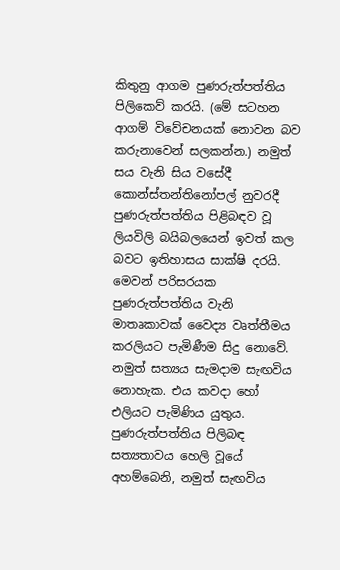කිතුනු ආගම පුණරුත්පත්තිය පිලිකෙව් කරයි. (මේ සටහන ආගම් විවේචනයක් නොවන බව කරුනාවෙන් සලකන්න.) නමුත් සය වැනි සිය වසේදී කොන්ස්තන්තිනෝපල් නුවරදී පුණරුත්පත්තිය පිළිබඳව වූ ලියවිලි බයිබලයෙන් ඉවත් කල බවට ඉතිහාසය සාක්ෂි දරයි. මෙවන් පරිසරයක පුණරුත්පත්තිය වැනි මාතෘකාවක් වෛද්‍ය වෘත්තීමය කරලියට පැමිණීම සිදු නොවේ. නමුත් සත්‍යය සැමදාම සැඟවිය නොහැක. එය කවදා හෝ එලියට පැමිණිය යුතුය. පුණරුත්පත්තිය පිලිබඳ සත්‍යතාවය හෙලි වූයේ අහම්බෙනි, නමුත් සැඟවිය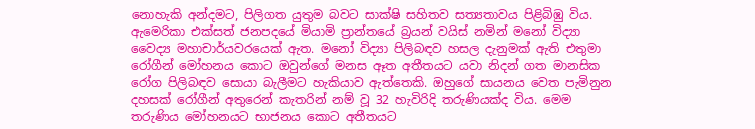නොහැකි අන්දමට, පිලිගත යුතුම බවට සාක්ෂි සහිතව සත්‍යතාවය පිළිබිඹු විය. ඇමෙරිකා එක්සත් ජනපදයේ මියාමි ප්‍රාන්තයේ බ්‍රයන් වයිස් නමින් මනෝ විද්‍යා වෛද්‍ය මහාචාර්යවරයෙක් ඇත. මනෝ විද්‍යා පිලිබඳව හසල දැනුමක් ඇති එතුමා රෝගීන් මෝහනය කොට ඔවුන්ගේ මනස ඈත අතීතයට යවා නිදන් ගත මානසික රෝග පිලිබඳව සොයා බැලීමට හැකියාව ඇත්තෙකි. ඔහුගේ සායනය වෙත පැමිනුන දහසක් රෝගීන් අතුරෙන් කැතරින් නම් වූ 32 හැවිරිදි තරුණියක්ද විය. මෙම තරුණිය මෝහනයට භාජනය කොට අතීතයට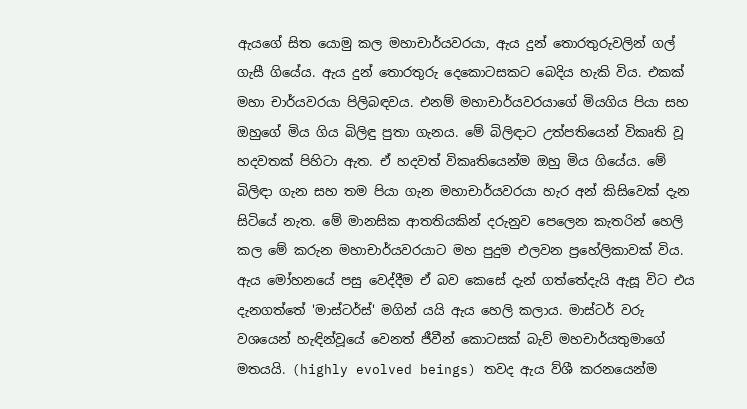ඇයගේ සිත යොමු කල මහාචාර්යවරයා, ඇය දුන් තොරතුරුවලින් ගල් ගැසී ගියේය. ඇය දුන් තොරතුරු දෙකොටසකට බෙදිය හැකි විය. එකක් මහා චාර්යවරයා පිලිබඳවය. එනම් මහාචාර්යවරයාගේ මියගිය පියා සහ ඔහුගේ මිය ගිය බිලිඳු පුතා ගැනය. මේ බිලිඳාට උත්පතියෙන් විකෘති වූ හදවතක් පිහිටා ඇත. ඒ හදවත් විකෘතියෙන්ම ඔහු මිය ගියේය. මේ බිලිඳා ගැන සහ තම පියා ගැන මහාචාර්යවරයා හැර අන් කිසිවෙක් දැන සිටියේ නැත. මේ මානසික ආතතියකින් දරුනුව පෙලෙන කැතරින් හෙලි කල මේ කරුන මහාචාර්යවරයාට මහ පුදුම එලවන ප්‍රහේලිකාවක් විය. ඇය මෝහනයේ පසු වෙද්දීම ඒ බව කෙසේ දැන් ගත්තේදැයි ඇසූ විට එය දැනගත්තේ 'මාස්ටර්ස්' මගින් යයි ඇය හෙලි කලාය. මාස්ටර් වරු වශයෙන් හැඳින්වූයේ වෙනත් ජීවීන් කොටසක් බැව් මහචාර්යතුමාගේ මතයයි. (highly evolved beings) තවද ඇය ව්ශී කරනයෙන්ම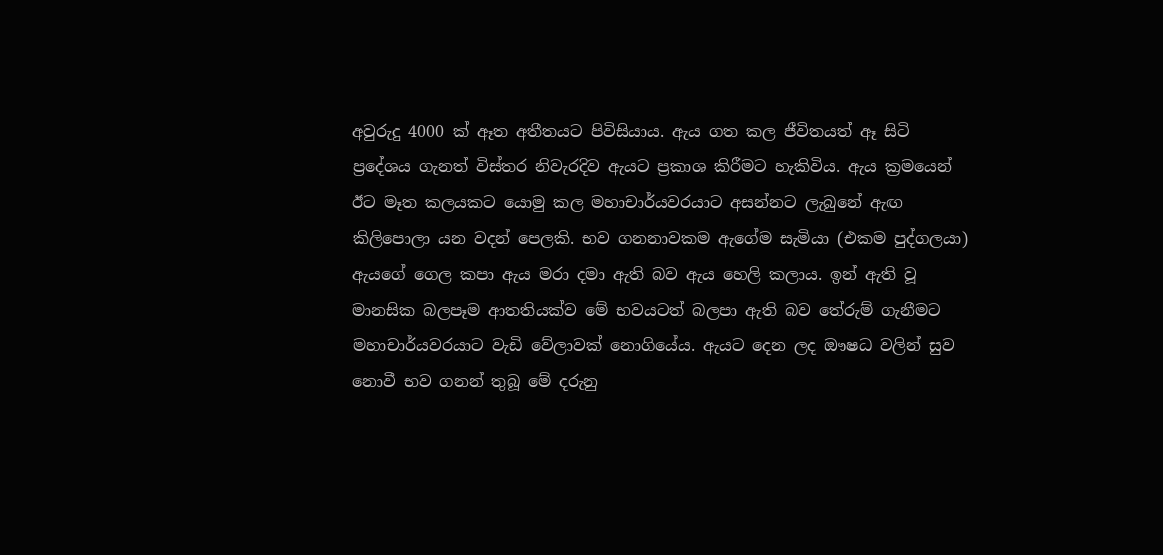අවුරුදු 4000 ක් ඈත අතීතයට පිවිසියාය. ඇය ගත කල ජීවිතයත් ඈ සිටි ප්‍රදේශය ගැනත් විස්තර නිවැරදිව ඇයට ප්‍රකාශ කිරීමට හැකිවිය. ඇය ක්‍රමයෙන් ඊට මෑත කලයකට යොමු කල මහාචාර්යවරයාට අසන්නට ලැබුනේ ඇඟ කිලිපොලා යන වදන් පෙලකි. භව ගනනාවකම ඇගේම සැමියා (එකම පුද්ගලයා) ඇයගේ ගෙල කපා ඇය මරා දමා ඇති බව ඇය හෙලි කලාය. ඉන් ඇති වූ මානසික බලපෑම ආතතියක්ව මේ භවයටත් බලපා ඇති බව තේරුම් ගැනීමට මහාචාර්යවරයාට වැඩි වේලාවක් නොගියේය. ඇයට දෙන ලද ඖෂධ වලින් සුව නොවී භව ගනන් තුබූ මේ දරුනු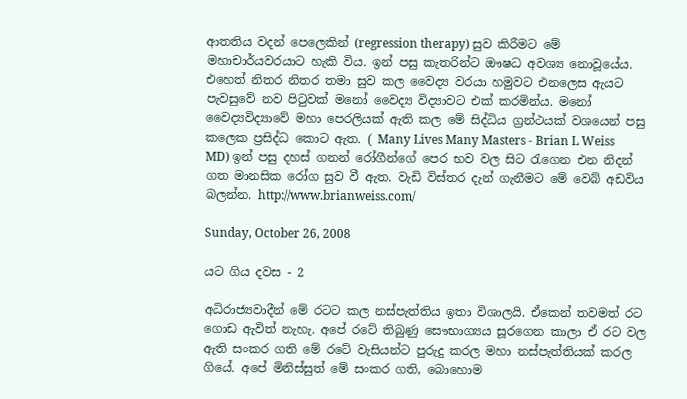ආතතිය වදන් පෙලෙකින් (regression therapy) සුව කිරීමට මේ මහාචාර්යවරයාට හැකි විය. ඉන් පසු කැතරින්ට ඖෂධ අවශ්‍ය නොවූයේය. එහෙත් නිතර නිතර තමා සුව කල වෛද්‍ය වරයා හමුවට එනලෙස ඇයට පැවසුවේ නව පිටුවක් මනෝ වෛද්‍ය විද්‍යාවට එක් කරමින්ය. මනෝ වෛද්‍යවිද්‍යාවේ මහා පෙරලියක් ඇති කල මේ සිද්ධිය ග්‍රන්ථයක් වශයෙන් පසු කලෙක ප්‍රසිද්ධ කොට ඇත. ( Many Lives Many Masters - Brian L Weiss MD) ඉන් පසු දහස් ගනන් රෝගීන්ගේ පෙර භව වල සිට රැගෙන එන නිදන් ගත මානසික රෝග සුව වී ඇත. වැඩි විස්තර දැන් ගැනීමට මේ වෙබ් අඩවිය බලන්න. http://www.brianweiss.com/

Sunday, October 26, 2008

යට ගිය දවස - 2

අධිරාජ්‍යවාදීන් මේ රටට කල නස්පැත්තිය ඉතා විශාලයි. ඒකෙන් තවමත් රට ගොඩ ඇවිත් නැහැ. අපේ රටේ තිබුණු සෞභාග්‍යය සූරගෙන කාලා ඒ රට වල ඇති සංකර ගති මේ රටේ වැසියන්ට පුරුදු කරල මහා නස්පැත්තියක් කරල ගියේ. අපේ මිනිස්සුත් මේ සංකර ගති, බොහොම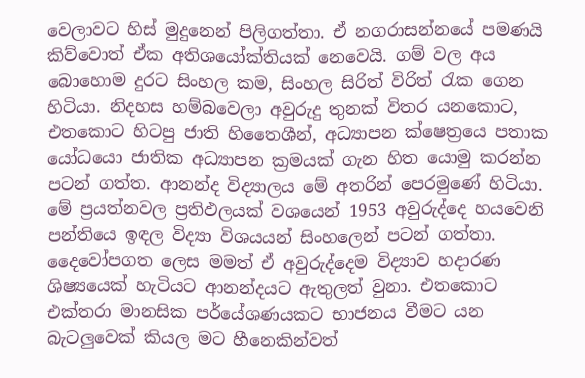වෙලාවට හිස් මුදුනෙන් පිලිගත්තා. ඒ නගරාසන්නයේ පමණයි කිව්වොත් ඒක අතිශයෝක්තියක් නෙවෙයි. ගම් වල අය බොහොම දුරට සිංහල කම, සිංහල සිරිත් විරිත් රැක ගෙන හිටියා. නිදහස හම්බවෙලා අවුරුදු තුනක් විතර යනකොට, එතකොට හිටපු ජාති හිතෛශීන්, අධ්‍යාපන ක්ෂෙත්‍රයෙ පතාක යෝධයො ජාතික අධ්‍යාපන ක්‍රමයක් ගැන හිත යොමු කරන්න පටන් ගත්ත. ආනන්ද විද්‍යාලය මේ අතරින් පෙරමුණේ හිටියා. මේ ප්‍රයත්නවල ප්‍රතිඵලයක් වශයෙන් 1953 අවුරුද්දෙ හයවෙනි පන්තියෙ ඉඳල විද්‍යා විශයයන් සිංහලෙන් පටන් ගත්තා. දෛවෝපගත ලෙස මමත් ඒ අවුරුද්දෙම විද්‍යාව හදාරණ ශිෂ්‍යයෙක් හැටියට ආනන්දයට ඇතුලත් වුනා. එතකොට එක්තරා මානසික පර්යේශණයකට භාජනය වීමට යන බැටලුවෙක් කියල මට හීනෙකින්වත්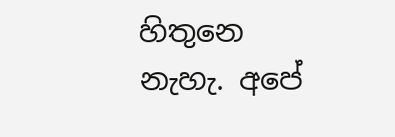හිතුනෙ නැහැ. අපේ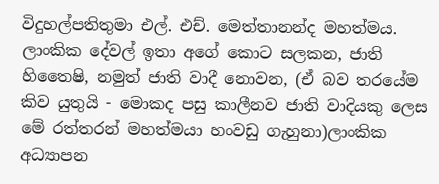විදුහල්පතිතුමා එල්. එච්. මෙත්තානන්ද මහත්මය. ලාංකික දේවල් ඉතා අගේ කොට සලකන, ජාති හිතෛෂි, නමුත් ජාති වාදී නොවන, (ඒ බව තරයේම කිව යුතුයි - මොකද පසු කාලීනව ජාති වාදියකු ලෙස මේ රත්තරන් මහත්මයා හංවඩු ගැහුනා)ලාංකික අධ්‍යාපන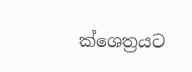ක්ශෙත්‍රයට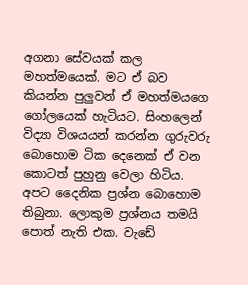අගනා සේවයක් කල මහත්මයෙක්. මට ඒ බව කියන්න පුලුවන් ඒ මහත්මයගෙ ගෝලයෙක් හැටියට. සිංහලෙන් විද්‍යා විශයයන් කරන්න ගුරුවරු බොහොම ටික දෙනෙක් ඒ වන කොටත් පුහුනු වෙලා හිටිය. අපට දෛනික ප්‍රශ්න බොහොම තිබුනා. ලොකුම ප්‍රශ්නය තමයි පොත් නැති එක. වැඩේ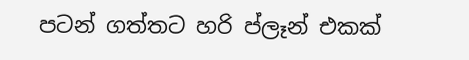පටන් ගත්තට හරි ප්ලෑන් එකක්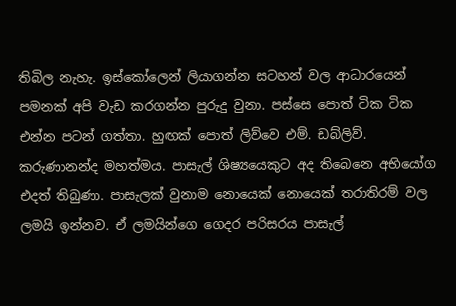තිබිල නැහැ. ඉස්කෝලෙන් ලියාගන්න සටහන් වල ආධාරයෙන් පමනක් අපි වැඩ කරගන්න පුරුදු වුනා. පස්සෙ පොත් ටික ටික එන්න පටන් ගත්තා. හුඟක් පොත් ලිව්වෙ එම්. ඩබ්ලිව්. කරුණානන්ද මහත්මය. පාසැල් ශිෂ්‍යයෙකුට අද තිබෙනෙ අභියෝග එදත් තිබුණා. පාසැලක් වුනාම නොයෙක් නොයෙක් තරාතිරම් වල ලමයි ඉන්නව. ඒ ලමයින්ගෙ ගෙදර පරිසරය පාසැල්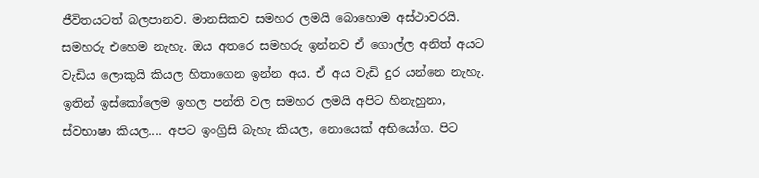ජීවිතයටත් බලපානව. මානසිකව සමහර ලමයි බොහොම අස්ථාවරයි. සමහරු එහෙම නැහැ. ඔය අතරෙ සමහරු ඉන්නව ඒ ගොල්ල අනිත් අයට වැඩිය ලොකුයි කියල හිතාගෙන ඉන්න අය. ඒ අය වැඩි දුර යන්නෙ නැහැ. ඉතින් ඉස්කෝලෙම ඉහල පන්ති වල සමහර ලමයි අපිට හිනැහුනා, ස්වභාෂා කියල.... අපට ඉංග්‍රිසි බැහැ කියල, නොයෙක් අභියෝග. පිට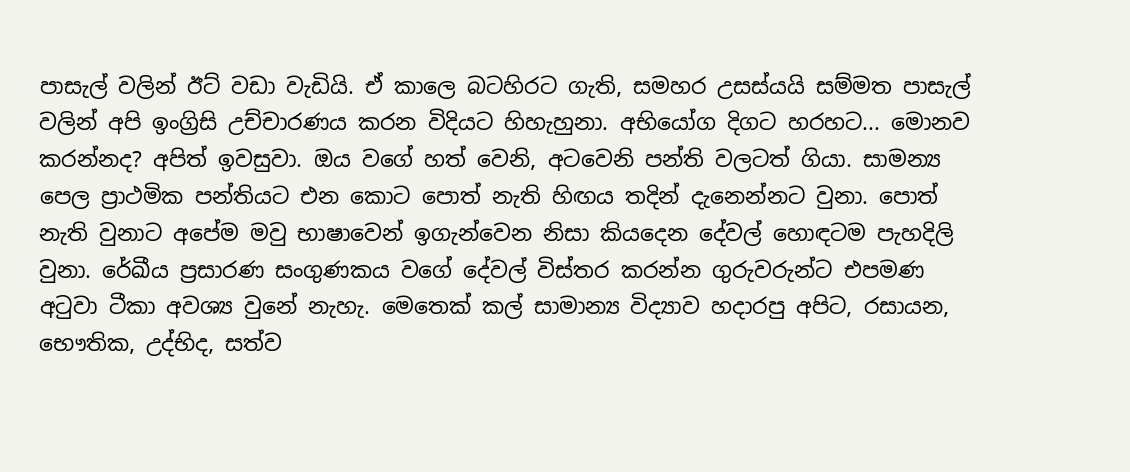පාසැල් වලින් ඊට් වඩා වැඩියි. ඒ කාලෙ බටහිරට ගැති, සමහර උසස්යයි සම්මත පාසැල් වලින් අපි ඉංග්‍රිසි උච්චාරණය කරන විදියට හිහැහුනා. අභියෝග දිගට හරහට... මොනව කරන්නද? අපිත් ඉවසුවා. ඔය වගේ හත් වෙනි, අටවෙනි පන්ති වලටත් ගියා. සාමන්‍ය පෙල ප්‍රාථමික පන්තියට එන කොට පොත් නැති හිඟය තදින් දැනෙන්නට වුනා. පොත් නැති වුනාට අපේම මවු භාෂාවෙන් ඉගැන්වෙන නිසා කියදෙන දේවල් හොඳටම පැහදිලි වුනා. රේඛීය ප්‍රසාරණ සංගුණකය වගේ දේවල් විස්තර කරන්න ගුරුවරුන්ට එපමණ අටුවා ටීකා අවශ්‍ය වුනේ නැහැ. මෙතෙක් කල් සාමාන්‍ය විද්‍යාව හදාරපු අපිට, රසායන, භෞතික, උද්භිද, සත්ව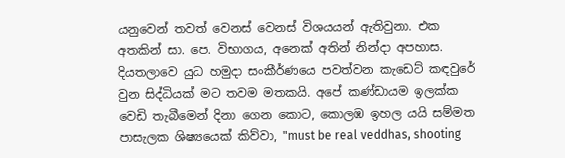යනුවෙන් තවත් වෙනස් වෙනස් විශයයන් ඇතිවුනා. එක අතකින් සා. පෙ. විභාගය, අනෙක් අතින් නින්දා අපහාස. දියතලාවෙ යුධ හමුදා සංකීර්ණයෙ පවත්වන කැඩෙට් කඳවුරේ වුන සිද්ධියක් මට තවම මතකයි. අපේ කණ්ඩායම ඉලක්ක වෙඩි තැබීමෙන් දිනා ගෙන කොට, කොලඹ ඉහල යයි සම්මත පාසැලක ශිෂ්‍යයෙක් කිව්වා, "must be real veddhas, shooting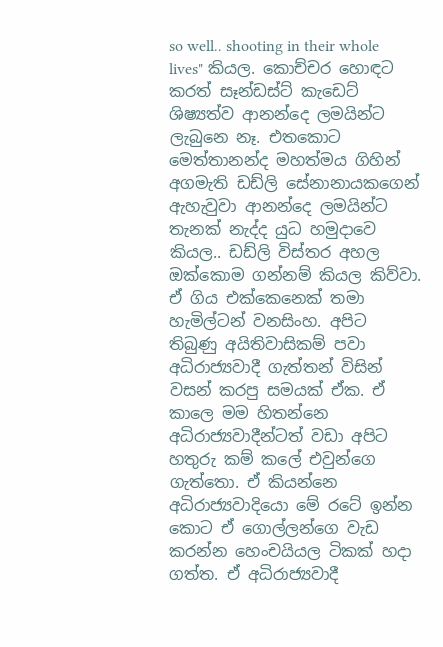so well.. shooting in their whole lives" කියල. කොච්චර හොඳට කරත් සෑන්ඩස්ට් කැඩෙට් ශිෂ්‍යත්ව ආනන්දෙ ලමයින්ට ලැබුනෙ නෑ. එතකොට මෙත්තානන්ද මහත්මය ගිහින් අගමැති ඩඩ්ලි සේනානායකගෙන් ඇහැවුවා ආනන්දෙ ලමයින්ට තැනක් නැද්ද යුධ හමුදාවෙ කියල.. ඩඩ්ලි විස්තර අහල ඔක්කොම ගන්නම් කියල කිව්වා. ඒ ගිය එක්කෙනෙක් තමා හැමිල්ටන් වනසිංහ. අපිට තිබුණු අයිතිවාසිකම් පවා අධිරාජ්‍යවාදී ගැත්තන් විසින් වසන් කරපු සමයක් ඒක. ඒ කාලෙ මම හිතන්නෙ අධිරාජ්‍යවාදීන්ටත් වඩා අපිට හතුරු කම් කලේ එවුන්ගෙ ගැත්තො. ඒ කියන්නෙ අධිරාජ්‍යවාදියො මේ රටේ ඉන්න කොට ඒ ගොල්ලන්ගෙ වැඩ කරන්න හෙංචයියල ටිකක් හදා ගත්ත. ඒ අධිරාජ්‍යවාදී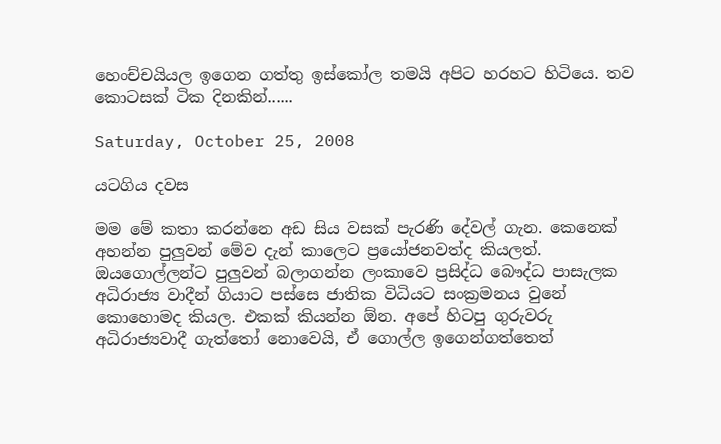හෙංච්චයියල ඉගෙන ගත්තු ඉස්කෝල තමයි අපිට හරහට හිටියෙ. තව කොටසක් ටික දිනකින්......

Saturday, October 25, 2008

යටගිය දවස

මම මේ කතා කරන්නෙ අඩ සිය වසක් පැරණි දේවල් ගැන. කෙනෙක් අහන්න පුලුවන් මේව දැන් කාලෙට ප්‍රයෝජනවත්ද කියලත්. ඔයගොල්ලන්ට පුලුවන් බලාගන්න ලංකාවෙ ප්‍රසිද්ධ බෞද්ධ පාසැලක අධිරාජ්‍ය වාදීන් ගියාට පස්සෙ ජාතික විධියට සංක්‍රමනය වුනේ කොහොමද කියල. එකක් කියන්න ඕන. අපේ හිටපු ගුරුවරු අධිරාජ්‍යවාදී ගැත්තෝ නොවෙයි, ඒ ගොල්ල ඉගෙන්ගත්තෙත්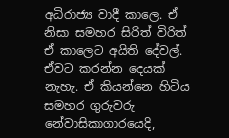අධිරාජ්‍ය වාදී කාලෙ. ඒ නිසා සමහර සිරිත් විරිත් ඒ කාලෙට අයිති දේවල්. ඒවට කරන්න දෙයක් නැහැ. ඒ කියන්නෙ හිටිය සමහර ගුරුවරු නේවාසිකාගාරයෙදි,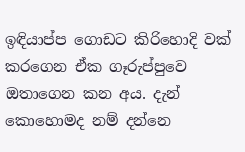ඉඳියාප්ප ගොඩට කිරිහොදි වක් කරගෙන ඒක ගෑරුප්පුවෙ ඔතාගෙන කන අය. දැන් කොහොමද නම් දන්නෙ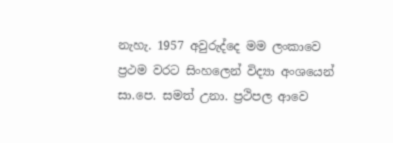නැහැ. 1957 අවුරුද්දෙ මම ලංකාවෙ ප්‍රථම වරට සිංහලෙන් විද්‍යා අංශයෙන් සා.පෙ. සමත් උනා. ප්‍රථිපල ආවෙ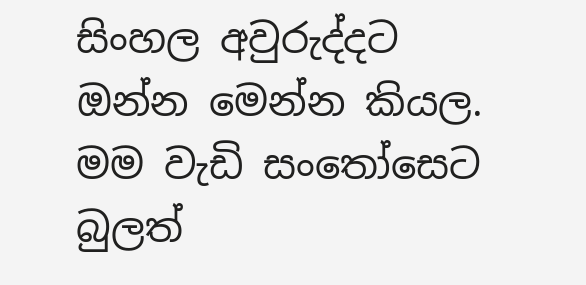සිංහල අවුරුද්දට ඔන්න මෙන්න කියල. මම වැඩි සංතෝසෙට බුලත්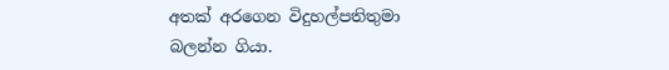අතක් අරගෙන විදුහල්පතිතුමා බලන්න ගියා.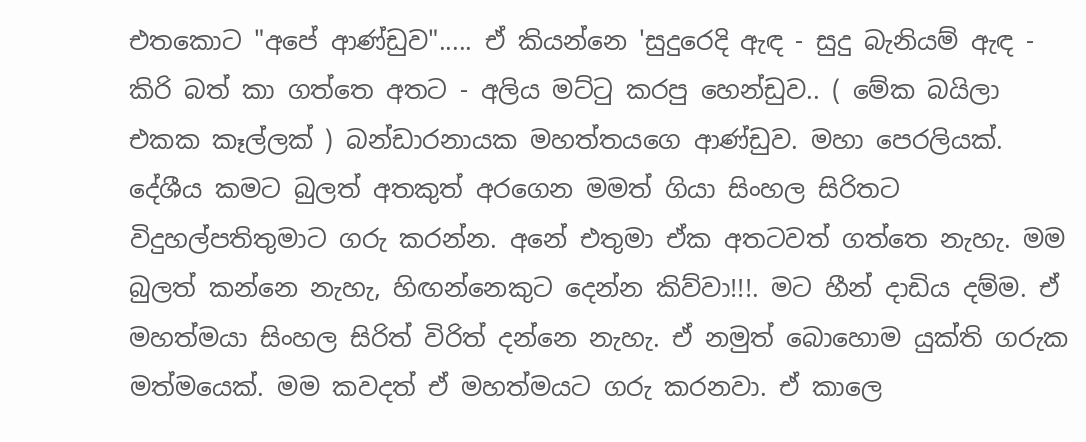එතකොට "අපේ ආණ්ඩුව"..... ඒ කියන්නෙ 'සුදුරෙදි ඇඳ - සුදු බැනියම් ඇඳ - කිරි බත් කා ගත්තෙ අතට - අලිය මට්ටු කරපු හෙන්ඩුව.. ( මේක බයිලා එකක කෑල්ලක් ) බන්ඩාරනායක මහත්තයගෙ ආණ්ඩුව. මහා පෙරලියක්. දේශීය කමට බුලත් අතකුත් අරගෙන මමත් ගියා සිංහල සිරිතට විදුහල්පතිතුමාට ගරු කරන්න. අනේ එතුමා ඒක අතටවත් ගත්තෙ නැහැ. මම බුලත් කන්නෙ නැහැ, හිඟන්නෙකුට දෙන්න කිව්වා!!!. මට හීන් දාඩිය දම්ම. ඒ මහත්මයා සිංහල සිරිත් විරිත් දන්නෙ නැහැ. ඒ නමුත් බොහොම යුක්ති ගරුක මත්මයෙක්. මම කවදත් ඒ මහත්මයට ගරු කරනවා. ඒ කාලෙ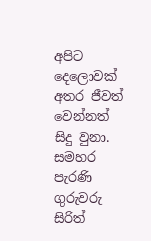අපිට දෙලොවක් අතර ජීවත් වෙන්නත් සිදු වුනා. සමහර පැරණි ගුරුවරු සිරිත්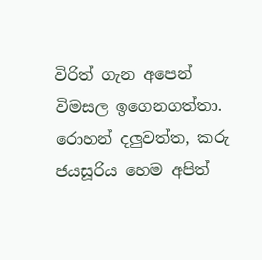විරිත් ගැන අපෙන් විමසල ඉගෙනගත්තා. රොහන් දලුවත්ත, කරු ජයසූරිය හෙම අපිත්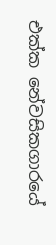එක්ක නේවසිකගාරයේ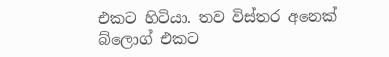එකට හිටියා. තව විස්තර අනෙක් බ්ලොග් එකට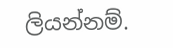ලියන්නම්.